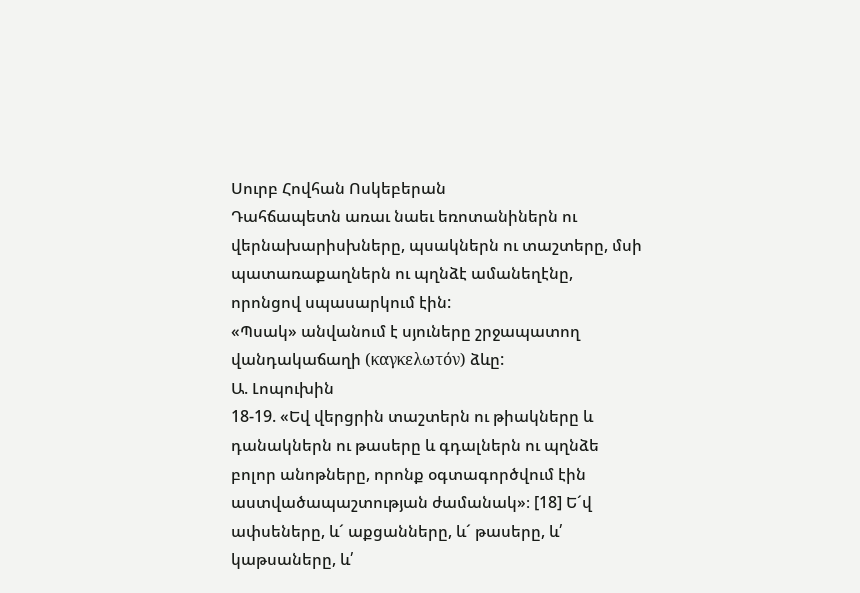Սուրբ Հովհան Ոսկեբերան
Դահճապետն առաւ նաեւ եռոտանիներն ու վերնախարիսխները, պսակներն ու տաշտերը, մսի պատառաքաղներն ու պղնձէ ամանեղէնը, որոնցով սպասարկում էին:
«Պսակ» անվանում է սյուները շրջապատող վանդակաճաղի (καγκελωτόν) ձևը:
Ա. Լոպուխին
18-19. «Եվ վերցրին տաշտերն ու թիակները և դանակներն ու թասերը և գդալներն ու պղնձե բոլոր անոթները, որոնք օգտագործվում էին աստվածապաշտության ժամանակ»։ [18] Ե´վ ափսեները, և´ աքցանները, և´ թասերը, և՛ կաթսաները, և՛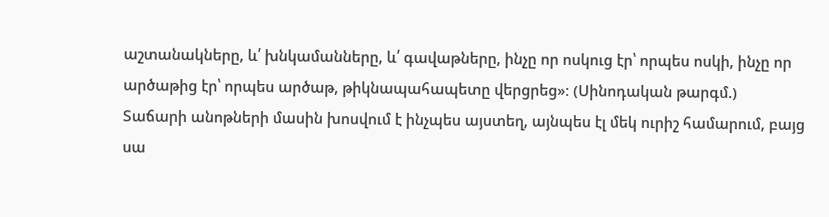աշտանակները, և՛ խնկամանները, և՛ գավաթները, ինչը որ ոսկուց էր՝ որպես ոսկի, ինչը որ արծաթից էր՝ որպես արծաթ, թիկնապահապետը վերցրեց»։ (Սինոդական թարգմ.)
Տաճարի անոթների մասին խոսվում է ինչպես այստեղ, այնպես էլ մեկ ուրիշ համարում, բայց սա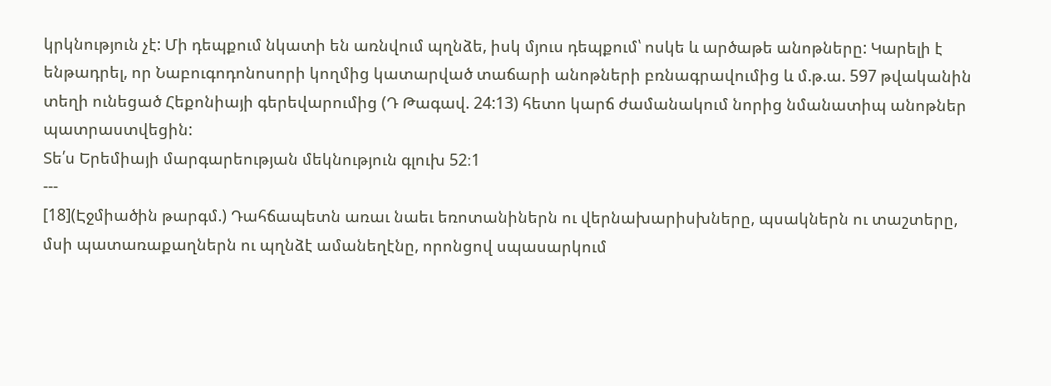կրկնություն չէ: Մի դեպքում նկատի են առնվում պղնձե, իսկ մյուս դեպքում՝ ոսկե և արծաթե անոթները: Կարելի է ենթադրել, որ Նաբուգոդոնոսորի կողմից կատարված տաճարի անոթների բռնագրավումից և մ.թ.ա. 597 թվականին տեղի ունեցած Հեքոնիայի գերեվարումից (Դ Թագավ. 24:13) հետո կարճ ժամանակում նորից նմանատիպ անոթներ պատրաստվեցին:
Տե՛ս Երեմիայի մարգարեության մեկնություն գլուխ 52։1
---
[18](Էջմիածին թարգմ.) Դահճապետն առաւ նաեւ եռոտանիներն ու վերնախարիսխները, պսակներն ու տաշտերը, մսի պատառաքաղներն ու պղնձէ ամանեղէնը, որոնցով սպասարկում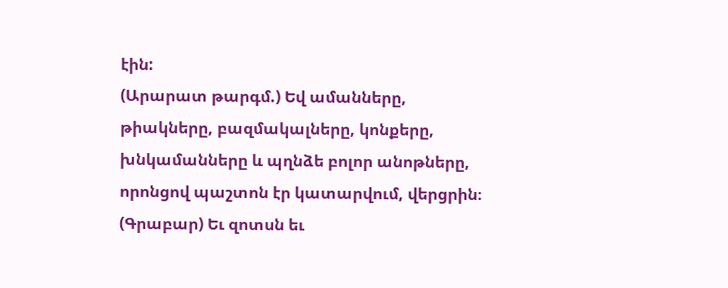էին:
(Արարատ թարգմ.) Եվ ամանները, թիակները, բազմակալները, կոնքերը, խնկամանները և պղնձե բոլոր անոթները, որոնցով պաշտոն էր կատարվում, վերցրին։
(Գրաբար) Եւ զոտսն եւ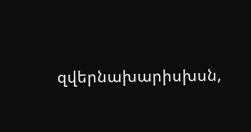զվերնախարիսխսն,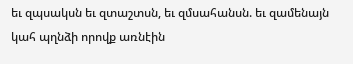եւ զպսակսն եւ զտաշտսն, եւ զմսահանսն. եւ զամենայն կահ պղնձի որովք առնէին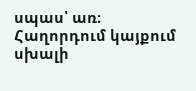սպաս՝ առ։
Հաղորդում կայքում սխալի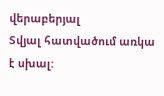վերաբերյալ
Տվյալ հատվածում առկա է սխալ: